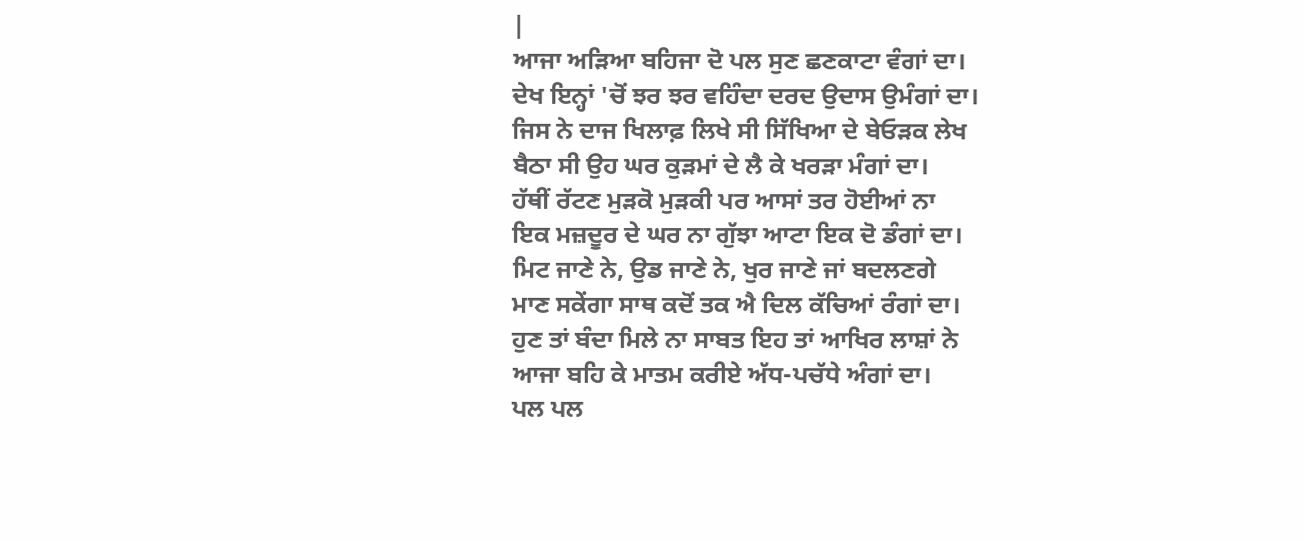|
ਆਜਾ ਅੜਿਆ ਬਹਿਜਾ ਦੋ ਪਲ ਸੁਣ ਛਣਕਾਟਾ ਵੰਗਾਂ ਦਾ।
ਦੇਖ ਇਨ੍ਹਾਂ 'ਚੋਂ ਝਰ ਝਰ ਵਹਿੰਦਾ ਦਰਦ ਉਦਾਸ ਉਮੰਗਾਂ ਦਾ।
ਜਿਸ ਨੇ ਦਾਜ ਖਿਲਾਫ਼ ਲਿਖੇ ਸੀ ਸਿੱਖਿਆ ਦੇ ਬੇਓੜਕ ਲੇਖ
ਬੈਠਾ ਸੀ ਉਹ ਘਰ ਕੁੜਮਾਂ ਦੇ ਲੈ ਕੇ ਖਰੜਾ ਮੰਗਾਂ ਦਾ।
ਹੱਥੀਂ ਰੱਟਣ ਮੁੜਕੋ ਮੁੜਕੀ ਪਰ ਆਸਾਂ ਤਰ ਹੋਈਆਂ ਨਾ
ਇਕ ਮਜ਼ਦੂਰ ਦੇ ਘਰ ਨਾ ਗੁੱਝਾ ਆਟਾ ਇਕ ਦੋ ਡੰਗਾਂ ਦਾ।
ਮਿਟ ਜਾਣੇ ਨੇ, ਉਡ ਜਾਣੇ ਨੇ, ਖੁਰ ਜਾਣੇ ਜਾਂ ਬਦਲਣਗੇ
ਮਾਣ ਸਕੇਂਗਾ ਸਾਥ ਕਦੋਂ ਤਕ ਐ ਦਿਲ ਕੱਚਿਆਂ ਰੰਗਾਂ ਦਾ।
ਹੁਣ ਤਾਂ ਬੰਦਾ ਮਿਲੇ ਨਾ ਸਾਬਤ ਇਹ ਤਾਂ ਆਖਿਰ ਲਾਸ਼ਾਂ ਨੇ
ਆਜਾ ਬਹਿ ਕੇ ਮਾਤਮ ਕਰੀਏ ਅੱਧ-ਪਚੱਧੇ ਅੰਗਾਂ ਦਾ।
ਪਲ ਪਲ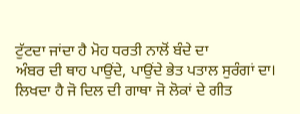ਟੁੱਟਦਾ ਜਾਂਦਾ ਹੈ ਮੋਹ ਧਰਤੀ ਨਾਲੋਂ ਬੰਦੇ ਦਾ
ਅੰਬਰ ਦੀ ਥਾਹ ਪਾਉਂਦੇ, ਪਾਉਂਦੇ ਭੇਤ ਪਤਾਲ ਸੁਰੰਗਾਂ ਦਾ।
ਲਿਖਦਾ ਹੈ ਜੋ ਦਿਲ ਦੀ ਗਾਥਾ ਜੋ ਲੋਕਾਂ ਦੇ ਗੀਤ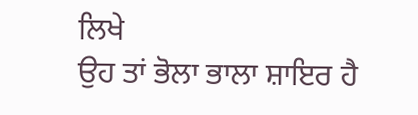ਲਿਖੇ
ਉਹ ਤਾਂ ਭੋਲਾ ਭਾਲਾ ਸ਼ਾਇਰ ਹੈ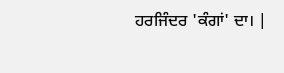ਹਰਜਿੰਦਰ 'ਕੰਗਾਂ' ਦਾ। |